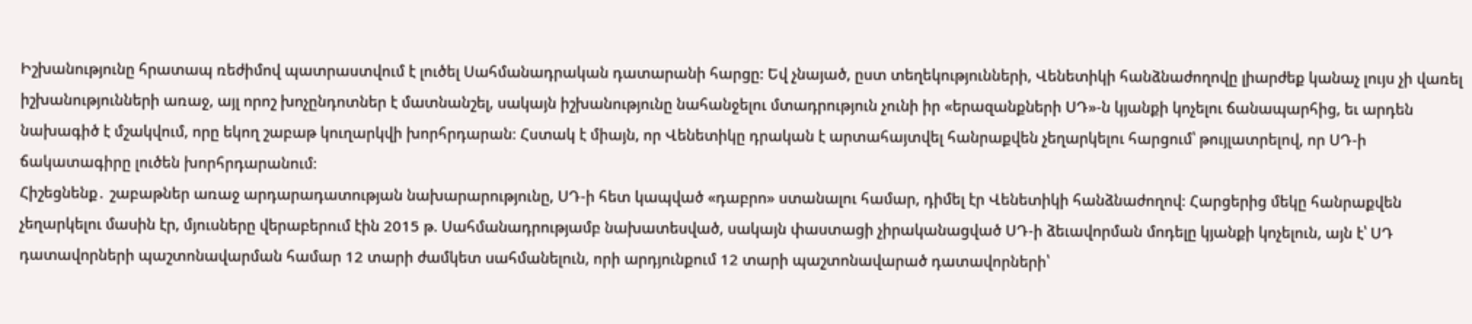Իշխանությունը հրատապ ռեժիմով պատրաստվում է լուծել Սահմանադրական դատարանի հարցը: Եվ չնայած, ըստ տեղեկությունների, Վենետիկի հանձնաժողովը լիարժեք կանաչ լույս չի վառել իշխանությունների առաջ, այլ որոշ խոչընդոտներ է մատնանշել, սակայն իշխանությունը նահանջելու մտադրություն չունի իր «երազանքների ՍԴ»-ն կյանքի կոչելու ճանապարհից, եւ արդեն նախագիծ է մշակվում, որը եկող շաբաթ կուղարկվի խորհրդարան։ Հստակ է միայն, որ Վենետիկը դրական է արտահայտվել հանրաքվեն չեղարկելու հարցում՝ թույլատրելով, որ ՍԴ-ի ճակատագիրը լուծեն խորհրդարանում։
Հիշեցնենք․ շաբաթներ առաջ արդարադատության նախարարությունը, ՍԴ-ի հետ կապված «դաբրո» ստանալու համար, դիմել էր Վենետիկի հանձնաժողով։ Հարցերից մեկը հանրաքվեն չեղարկելու մասին էր, մյուսները վերաբերում էին 2015 թ. Սահմանադրությամբ նախատեսված, սակայն փաստացի չիրականացված ՍԴ-ի ձեւավորման մոդելը կյանքի կոչելուն, այն է՝ ՍԴ դատավորների պաշտոնավարման համար 12 տարի ժամկետ սահմանելուն, որի արդյունքում 12 տարի պաշտոնավարած դատավորների՝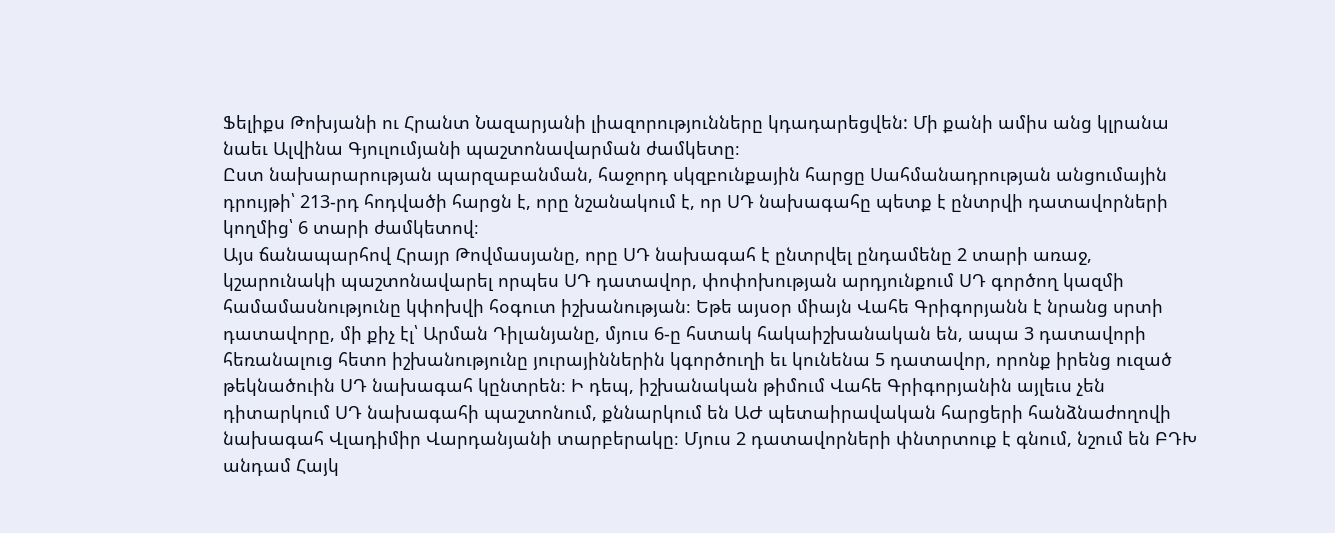Ֆելիքս Թոխյանի ու Հրանտ Նազարյանի լիազորությունները կդադարեցվեն: Մի քանի ամիս անց կլրանա նաեւ Ալվինա Գյուլումյանի պաշտոնավարման ժամկետը։
Ըստ նախարարության պարզաբանման, հաջորդ սկզբունքային հարցը Սահմանադրության անցումային դրույթի՝ 213-րդ հոդվածի հարցն է, որը նշանակում է, որ ՍԴ նախագահը պետք է ընտրվի դատավորների կողմից՝ 6 տարի ժամկետով։
Այս ճանապարհով Հրայր Թովմասյանը, որը ՍԴ նախագահ է ընտրվել ընդամենը 2 տարի առաջ, կշարունակի պաշտոնավարել որպես ՍԴ դատավոր, փոփոխության արդյունքում ՍԴ գործող կազմի համամասնությունը կփոխվի հօգուտ իշխանության։ Եթե այսօր միայն Վահե Գրիգորյանն է նրանց սրտի դատավորը, մի քիչ էլ՝ Արման Դիլանյանը, մյուս 6-ը հստակ հակաիշխանական են, ապա 3 դատավորի հեռանալուց հետո իշխանությունը յուրայիններին կգործուղի եւ կունենա 5 դատավոր, որոնք իրենց ուզած թեկնածուին ՍԴ նախագահ կընտրեն։ Ի դեպ, իշխանական թիմում Վահե Գրիգորյանին այլեւս չեն դիտարկում ՍԴ նախագահի պաշտոնում, քննարկում են ԱԺ պետաիրավական հարցերի հանձնաժողովի նախագահ Վլադիմիր Վարդանյանի տարբերակը։ Մյուս 2 դատավորների փնտրտուք է գնում, նշում են ԲԴԽ անդամ Հայկ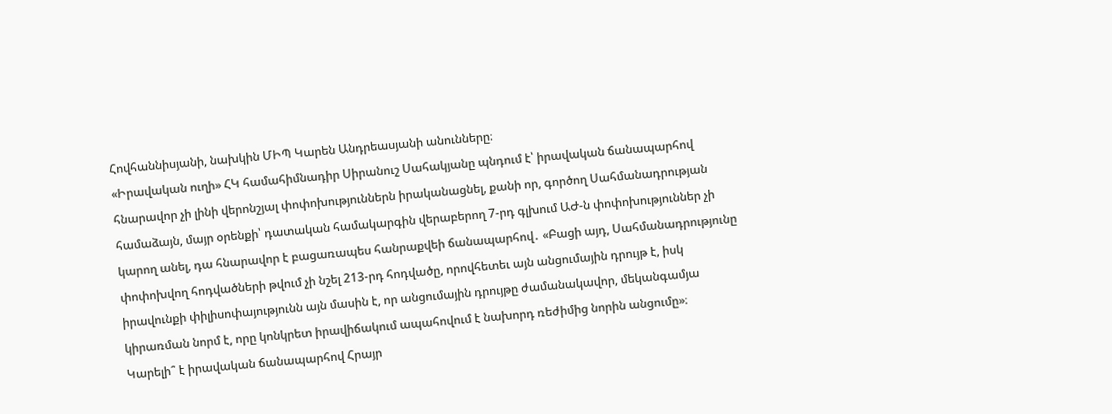Հովհաննիսյանի, նախկին ՄԻՊ Կարեն Անդրեասյանի անունները։
«Իրավական ուղի» ՀԿ համահիմնադիր Սիրանուշ Սահակյանը պնդում է՝ իրավական ճանապարհով հնարավոր չի լինի վերոնշյալ փոփոխություններն իրականացնել, քանի որ, գործող Սահմանադրության համաձայն, մայր օրենքի՝ դատական համակարգին վերաբերող 7-րդ գլխում ԱԺ-ն փոփոխություններ չի կարող անել, դա հնարավոր է բացառապես հանրաքվեի ճանապարհով․ «Բացի այդ, Սահմանադրությունը փոփոխվող հոդվածների թվում չի նշել 213-րդ հոդվածը, որովհետեւ այն անցումային դրույթ է, իսկ իրավունքի փիլիսոփայությունն այն մասին է, որ անցումային դրույթը ժամանակավոր, մեկանգամյա կիրառման նորմ է, որը կոնկրետ իրավիճակում ապահովում է նախորդ ռեժիմից նորին անցումը»։
Կարելի՞ է իրավական ճանապարհով Հրայր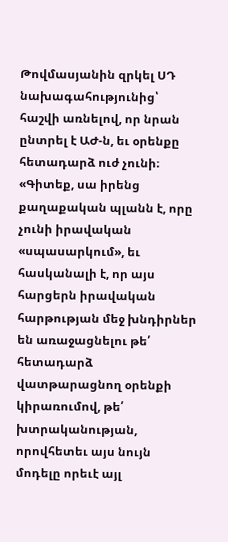Թովմասյանին զրկել ՍԴ նախագահությունից՝ հաշվի առնելով, որ նրան ընտրել է ԱԺ-ն, եւ օրենքը հետադարձ ուժ չունի։ «Գիտեք, սա իրենց քաղաքական պլանն է, որը չունի իրավական «սպասարկում», եւ հասկանալի է, որ այս հարցերն իրավական հարթության մեջ խնդիրներ են առաջացնելու թե՛ հետադարձ վատթարացնող օրենքի կիրառումով, թե՛ խտրականության, որովհետեւ այս նույն մոդելը որեւէ այլ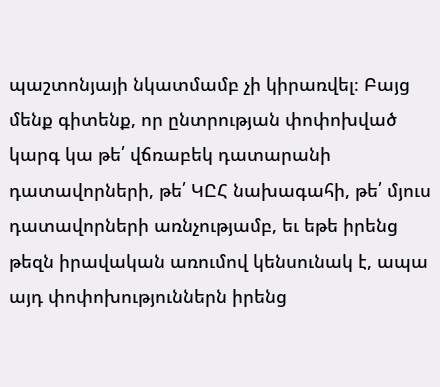պաշտոնյայի նկատմամբ չի կիրառվել։ Բայց մենք գիտենք, որ ընտրության փոփոխված կարգ կա թե՛ վճռաբեկ դատարանի դատավորների, թե՛ ԿԸՀ նախագահի, թե՛ մյուս դատավորների առնչությամբ, եւ եթե իրենց թեզն իրավական առումով կենսունակ է, ապա այդ փոփոխություններն իրենց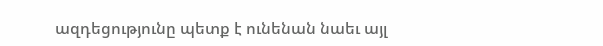ազդեցությունը պետք է ունենան նաեւ այլ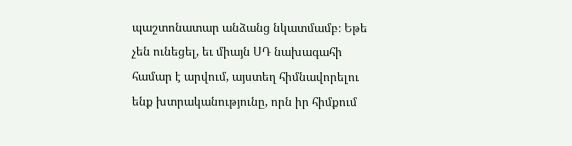պաշտոնատար անձանց նկատմամբ։ Եթե չեն ունեցել, եւ միայն ՍԴ նախագահի համար է արվում, այստեղ հիմնավորելու ենք խտրականությունը, որն իր հիմքում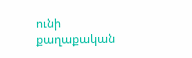ունի քաղաքական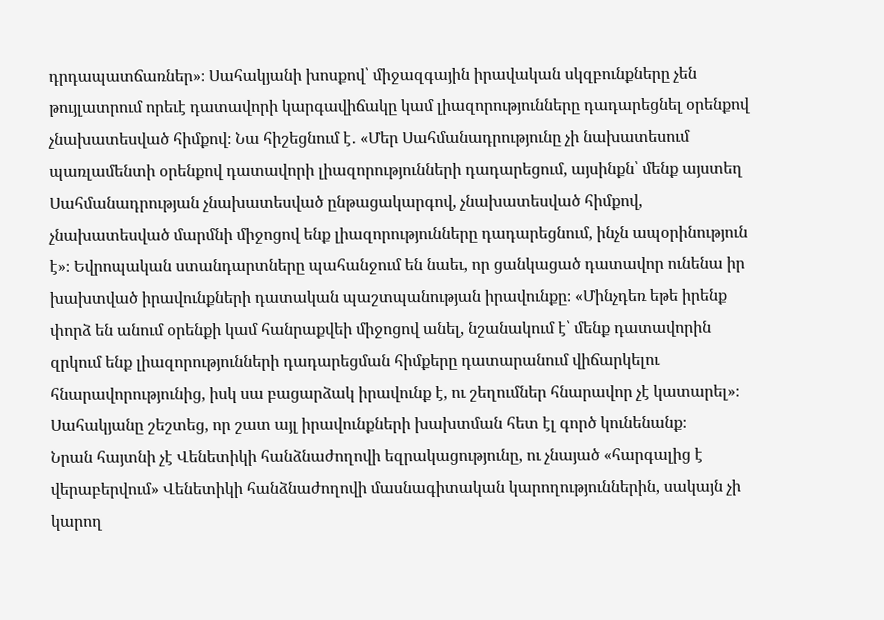դրդապատճառներ»։ Սահակյանի խոսքով՝ միջազգային իրավական սկզբունքները չեն թույլատրում որեւէ դատավորի կարգավիճակը կամ լիազորությունները դադարեցնել օրենքով չնախատեսված հիմքով։ Նա հիշեցնում է․ «Մեր Սահմանադրությունը չի նախատեսում պառլամենտի օրենքով դատավորի լիազորությունների դադարեցում, այսինքն՝ մենք այստեղ Սահմանադրության չնախատեսված ընթացակարգով, չնախատեսված հիմքով, չնախատեսված մարմնի միջոցով ենք լիազորությունները դադարեցնում, ինչն ապօրինություն է»։ Եվրոպական ստանդարտները պահանջում են նաեւ, որ ցանկացած դատավոր ունենա իր խախտված իրավունքների դատական պաշտպանության իրավունքը։ «Մինչդեռ եթե իրենք փորձ են անում օրենքի կամ հանրաքվեի միջոցով անել, նշանակում է՝ մենք դատավորին զրկում ենք լիազորությունների դադարեցման հիմքերը դատարանում վիճարկելու հնարավորությունից, իսկ սա բացարձակ իրավունք է, ու շեղումներ հնարավոր չէ կատարել»։ Սահակյանը շեշտեց, որ շատ այլ իրավունքների խախտման հետ էլ գործ կունենանք։
Նրան հայտնի չէ Վենետիկի հանձնաժողովի եզրակացությունը, ու չնայած «հարգալից է վերաբերվում» Վենետիկի հանձնաժողովի մասնագիտական կարողություններին, սակայն չի կարող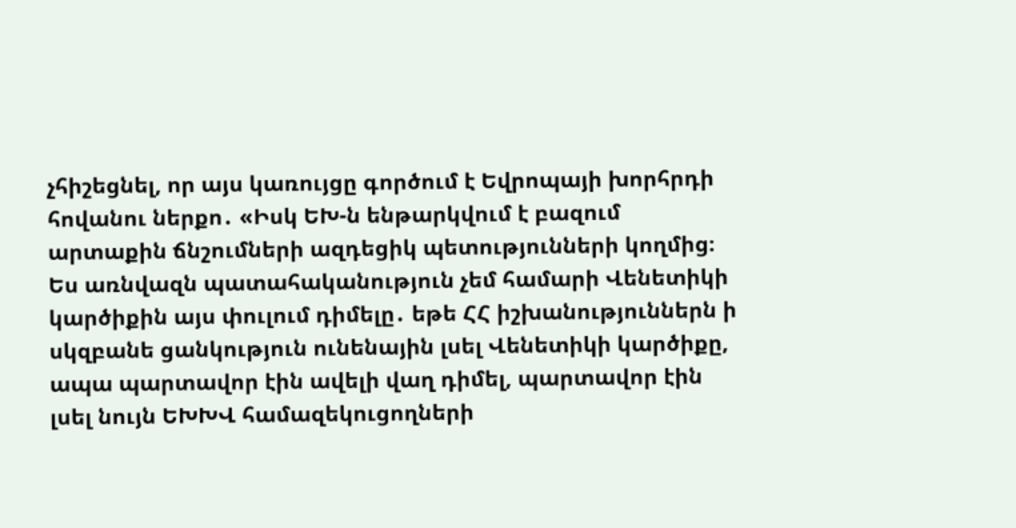չհիշեցնել, որ այս կառույցը գործում է Եվրոպայի խորհրդի հովանու ներքո․ «Իսկ ԵԽ-ն ենթարկվում է բազում արտաքին ճնշումների ազդեցիկ պետությունների կողմից։ Ես առնվազն պատահականություն չեմ համարի Վենետիկի կարծիքին այս փուլում դիմելը․ եթե ՀՀ իշխանություններն ի սկզբանե ցանկություն ունենային լսել Վենետիկի կարծիքը, ապա պարտավոր էին ավելի վաղ դիմել, պարտավոր էին լսել նույն ԵԽԽՎ համազեկուցողների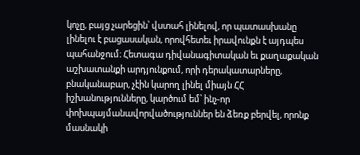կոչը, բայց չարեցին՝ վստահ լինելով, որ պատասխանը լինելու է բացասական, որովհետեւ իրավունքն է այդպես պահանջում։ Հետագա դիվանագիտական եւ քաղաքական աշխատանքի արդյունքում, որի դերակատարները, բնականաբար, չէին կարող լինել միայն ՀՀ իշխանությունները, կարծում եմ՝ ինչ-որ փոխպայմանավորվածություններ են ձեռք բերվել, որոնք մասնակի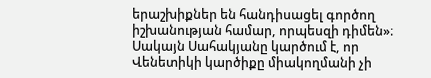երաշխիքներ են հանդիսացել գործող իշխանության համար, որպեսզի դիմեն»։ Սակայն Սահակյանը կարծում է, որ Վենետիկի կարծիքը միակողմանի չի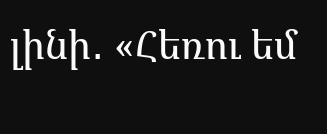լինի․ «Հեռու եմ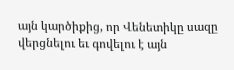այն կարծիքից, որ Վենետիկը սազը վերցնելու եւ գովելու է այն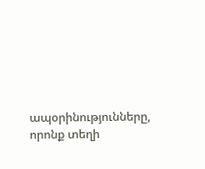ապօրինությունները, որոնք տեղի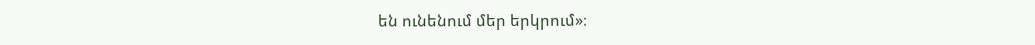են ունենում մեր երկրում»։